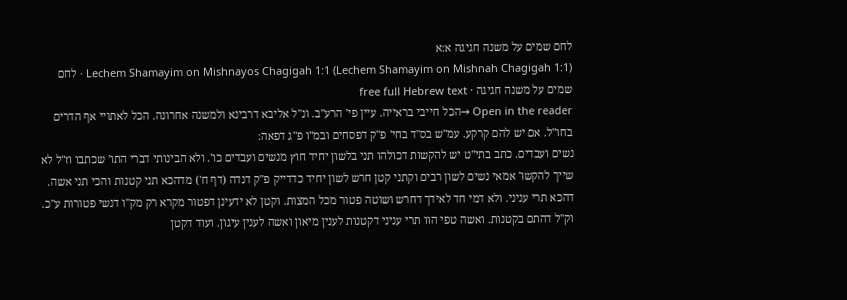לחם שמים על משנה חגיגה א:א
Lechem Shamayim on Mishnayos Chagigah 1:1 (Lechem Shamayim on Mishnah Chagigah 1:1) · לחם שמים על משנה חגיגה · free full Hebrew text
Open in the reader →הכל חייבי בראייה. עיין פי' הרע"ב. ונ"ל אליבא דרבינא ולמשנה אחרונה. הכל לאתויי אף הדרים בחו"ל. אם יש להם קרקע. עמ"ש בס"ד בחי' פ"ק דפסחים ובמ"ו פ"ג דפאה:
נשים ועבדים. כתב בתי"ט יש להקשות דכולהו תני בלשון יחיד חוץ מנשים ועבדים כו'. ולא הבינותי דברי התו' שכתבו וז"ל לא שייך להקשו' אמאי נשים לשון רבים וקתני קטן חרש לשון יחיד כדדייק פ"ק דנדה (דף ח') מדהכא תני קטנות והכי תני אשה. דהכא תרי עניני. ולא דמי חד לאידך דחרש ושוטה פטור מכל המצות. וקטן לא ידעינן דפטור מקרא רק מק"ו דנשי פטורות ע"כ. וק"ל דהתם בקטנות. ואשה טפי הוו תרי עניני דקטנות לענין מיאון ואשה לענין עיגון. ועוד דקטן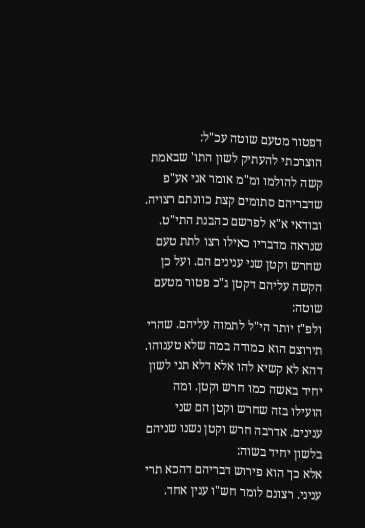דפטור מטעם שוטה עכ"ל:
הוצרכתי להעתיק לשון התו' שבאמת קשה להולמו ומ"מ אומר אני אע"פ שדבריהם סתומים קצת כוונתם רצויה. ובודאי א"א לפרשם כהבנת התי"ט. שנראה מדבריו כאילו רצו לתת טעם שחרש וקטן שני ענינים הם. ועל כן הקשה עליהם דקטן ג"כ פטור מטעם שוטה:
ולפ"ז יותר הי"ל לתמוה עליהם. שהרי תירוצם הוא כמודה במה שלא טענוהו. דהא לא קשיא להו אלא דלא תני לשון יחיד באשה כמו חרש וקטן. ומה הועילו בזה שחרש וקטן הם שני ענינים. אדרבה חרש וקטן נשנו שניהם בלשון יחיד בשוה:
אלא כך הוא פירוש דבריהם דהכא תרי עניני. רצונם לומר חש"ו ענין אחד.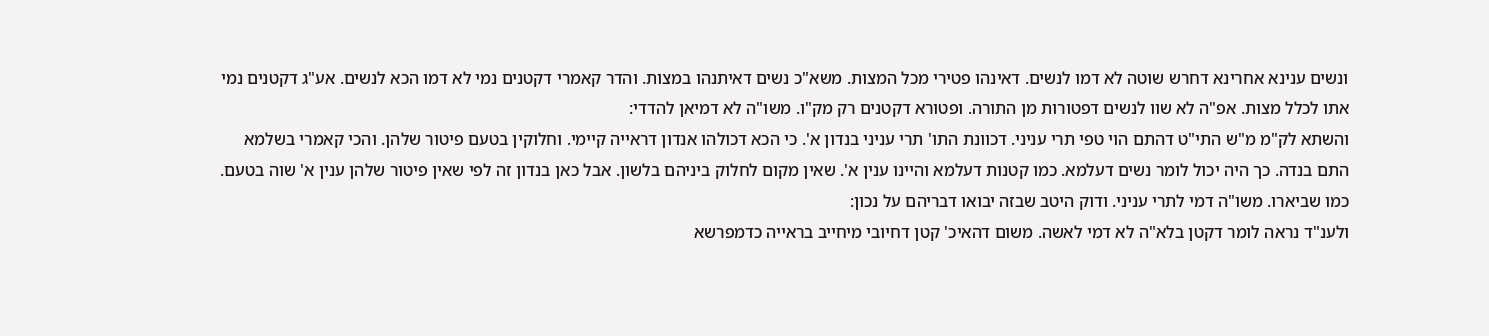ונשים ענינא אחרינא דחרש שוטה לא דמו לנשים. דאינהו פטירי מכל המצות. משא"כ נשים דאיתנהו במצות. והדר קאמרי דקטנים נמי לא דמו הכא לנשים. אע"ג דקטנים נמי אתו לכלל מצות. אפ"ה לא שוו לנשים דפטורות מן התורה. ופטורא דקטנים רק מק"ו. משו"ה לא דמיאן להדדי:
והשתא לק"מ מ"ש התי"ט דהתם הוי טפי תרי עניני. דכוונת התו' תרי עניני בנדון א'. כי הכא דכולהו אנדון דראייה קיימי. וחלוקין בטעם פיטור שלהן. והכי קאמרי בשלמא התם בנדה. כך היה יכול לומר נשים דעלמא. כמו קטנות דעלמא והיינו ענין א'. שאין מקום לחלוק ביניהם בלשון. אבל כאן בנדון זה לפי שאין פיטור שלהן ענין א' שוה בטעם. כמו שביארו. משו"ה דמי לתרי עניני. ודוק היטב שבזה יבואו דבריהם על נכון:
ולענ"ד נראה לומר דקטן בלא"ה לא דמי לאשה. משום דהאיכ' קטן דחיובי מיחייב בראייה כדמפרשא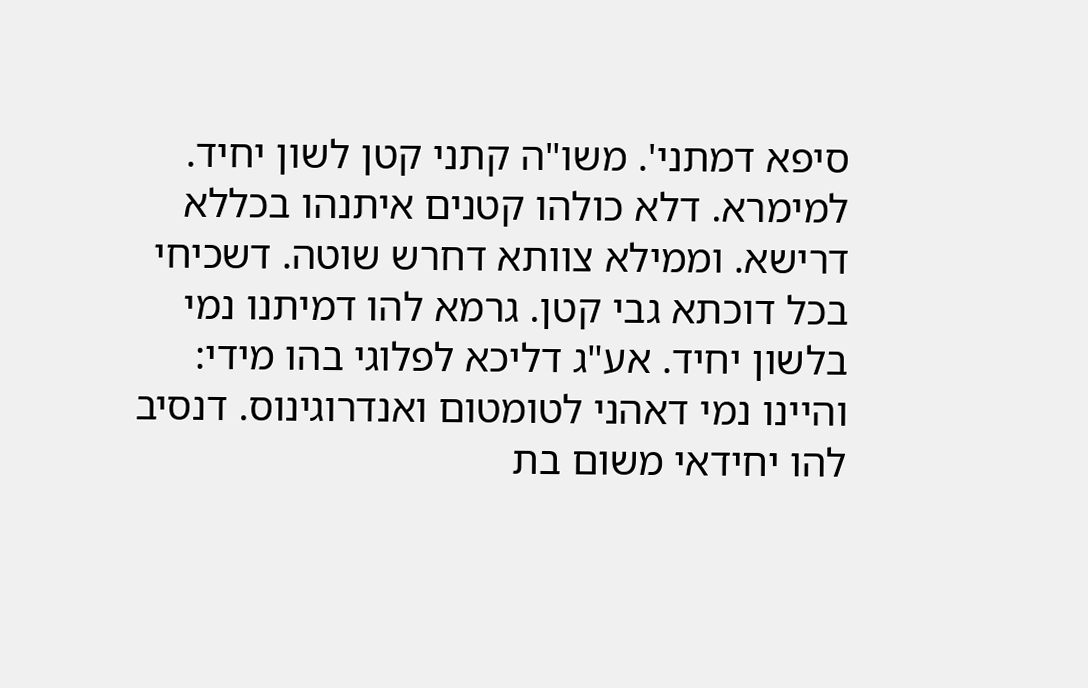סיפא דמתני'. משו"ה קתני קטן לשון יחיד. למימרא. דלא כולהו קטנים איתנהו בכללא דרישא. וממילא צוותא דחרש שוטה. דשכיחי בכל דוכתא גבי קטן. גרמא להו דמיתנו נמי בלשון יחיד. אע"ג דליכא לפלוגי בהו מידי:
והיינו נמי דאהני לטומטום ואנדרוגינוס. דנסיב להו יחידאי משום בת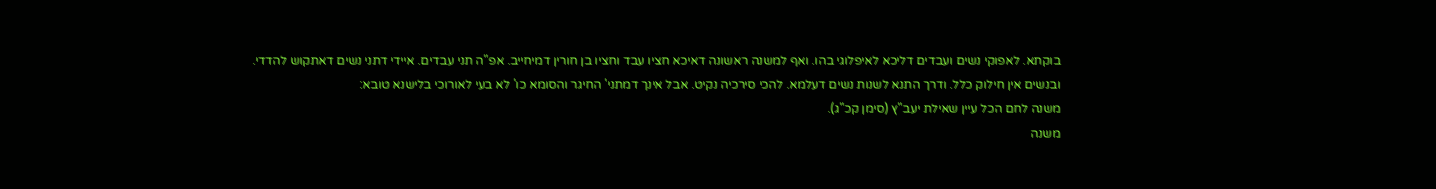בוקתא. לאפוקי נשים ועבדים דליכא לאיפלוגי בהו. ואף למשנה ראשונה דאיכא חציו עבד וחציו בן חורין דמיחייב. אפ"ה תני עבדים. איידי דתני נשים דאתקוש להדדי. ובנשים אין חילוק כלל. ודרך התנא לשנות נשים דעלמא. להכי סירכיה נקיט. אבל אינך דמתני' החיגר והסומא כו' לא בעי לאורוכי בלישנא טובא:
משנה לחם הכל עיין שאילת יעב"ץ (סימן קכ"ג).
משנה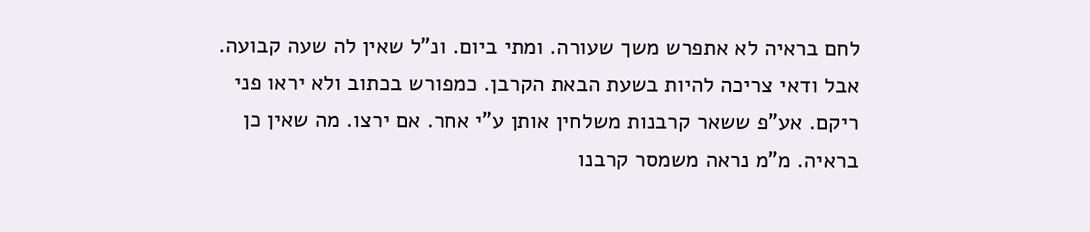לחם בראיה לא אתפרש משך שעורה. ומתי ביום. ונ"ל שאין לה שעה קבועה. אבל ודאי צריכה להיות בשעת הבאת הקרבן. כמפורש בכתוב ולא יראו פני ריקם. אע"פ ששאר קרבנות משלחין אותן ע"י אחר. אם ירצו. מה שאין כן בראיה. מ"מ נראה משמסר קרבנו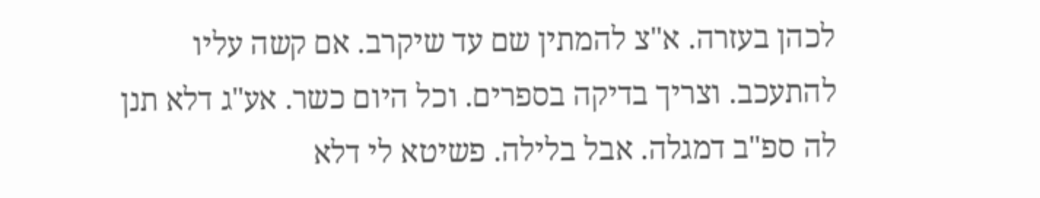לכהן בעזרה. א"צ להמתין שם עד שיקרב. אם קשה עליו להתעכב. וצריך בדיקה בספרים. וכל היום כשר. אע"ג דלא תנן לה ספ"ב דמגלה. אבל בלילה. פשיטא לי דלא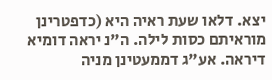יצא. דלאו שעת ראיה היא (כדפטרינן מוראיתם כסות לילה. ה"נ יראה דומיא דיראה. אע"ג דממעטינן מניה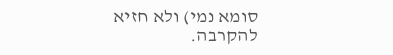סומא נמי) ולא חזיא להקרבה.